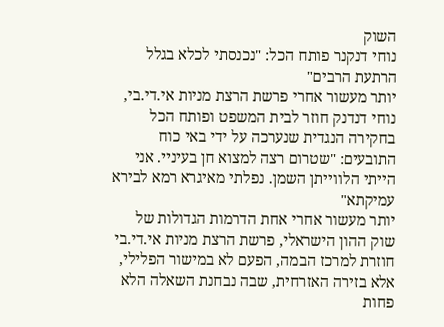השוק
נוחי דנקנר פותח הכל: "נכנסתי לכלא בגלל הרתעת הרבים"
יותר מעשור אחרי פרשת הרצת מניות אי.די.בי, נוחי דנדנק חוזר לבית המשפט ופותח הכל בחקירה הנגדית שנערכה על ידי באי כוח התובעים: "שטרום רצה למצוא חן בעיניי. אני הייתי הלווייתן השמן. נפלתי מאיגרא רמא לבירא עמיקתא"
יותר מעשור אחרי אחת הדרמות הגדולות של שוק ההון הישראלי, פרשת הרצת מניות אי.די.בי חוזרת למרכז הבמה, הפעם לא במישור הפלילי, אלא בזירה האזרחית, שבה נבחנת השאלה הלא פחות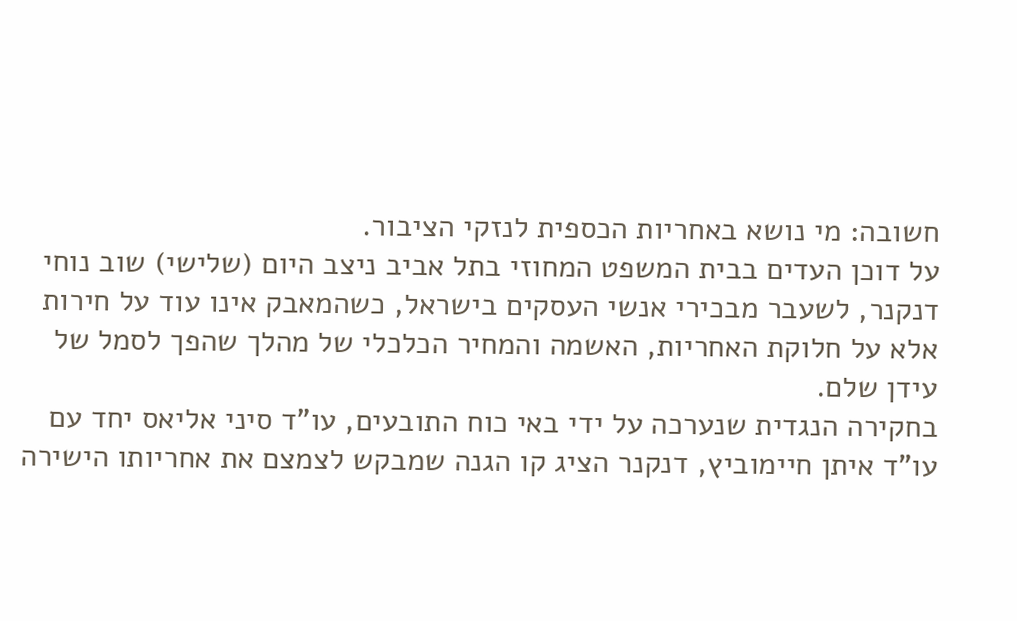חשובה: מי נושא באחריות הכספית לנזקי הציבור.
על דוכן העדים בבית המשפט המחוזי בתל אביב ניצב היום (שלישי) שוב נוחי דנקנר, לשעבר מבכירי אנשי העסקים בישראל, כשהמאבק אינו עוד על חירות אלא על חלוקת האחריות, האשמה והמחיר הכלכלי של מהלך שהפך לסמל של עידן שלם.
בחקירה הנגדית שנערכה על ידי באי כוח התובעים, עו"ד סיני אליאס יחד עם עו"ד איתן חיימוביץ, דנקנר הציג קו הגנה שמבקש לצמצם את אחריותו הישירה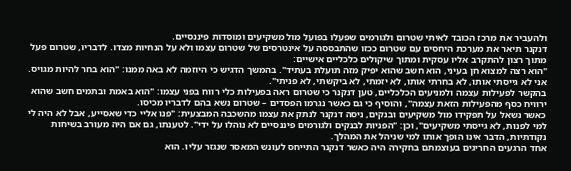ולהעביר את מרכז הכובד לאיתי שטרום ולגורמים שפעלו בפועל מול משקיעים ומוסדות פיננסיים.
דנקנר תיאר את מערכת היחסים עם שטרום ככזו שהתבססה על אינטרסים של שטרום עצמו ולא על הנחיות מצדו. לדבריו, שטרום פעל מתוך רצון להתקרב אליו עסקית ומתוך שיקולים כלכליים אישיים:
"הוא רצה למצוא חן בעיני, הוא חשב שהוא יפיק מזה תועלת בעתיד". בהמשך הדגיש כי היוזמה לא באה ממנו: "הוא בחר להיות מגויס. אני לא גייסתי אותו, לא בחרתי אותו, לא יזמתי, לא ביקשתי, לא פניתי".
בהקשר לפעילות עצמה ולמניעים הכלכליים, טען דנקנר כי שטרום ראה בפעילות כלי רווח בפני עצמו: "הוא באמת ובתמים חשב שהוא ירוויח כסף מהפעילות הזאת עצמה", והוסיף כי גם כאשר נגרמו הפסדים – שטרום נשא בהם לדבריו מכיסו.
כאשר נשאל על תפקידו מול משקיעים ובנקים, ניסה דנקנר לנתק את עצמו מהשכבה המבצעית: "פנו אליי כדי שאסייע, אבל לא היה לי למי לפנות, לא גייסתי משקיעים", וכן: "הפניות לבנקים ולגורמים פיננסיים לא נוהלו על ידי". לטענתו, גם אם היה מעורב בשיחות נקודתיות, הדבר אינו הופך אותו למי שניהל את המהלך.
אחד הרגעים החריגים בעוצמתם בחקירה היה כאשר דנקנר התייחס לעונש המאסר שנגזר עליו. הוא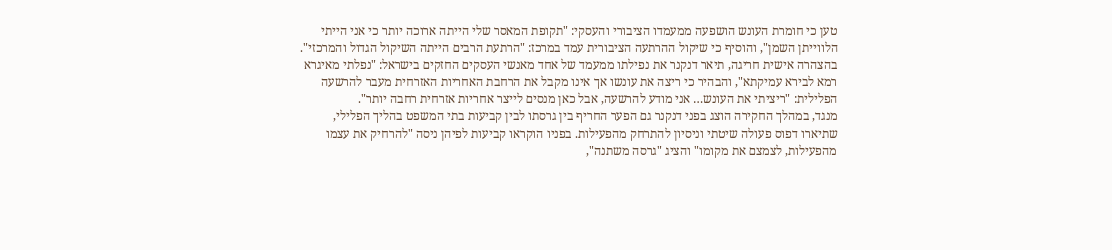טען כי חומרת העונש הושפעה ממעמדו הציבורי והעסקי: "תקופת המאסר שלי הייתה ארוכה יותר כי אני הייתי הלווייתן השמן", והוסיף כי שיקול ההרתעה הציבורית עמד במרכז: "הרתעת הרבים הייתה השיקול הגדול והמרכזי".
בהצהרה אישית חריגה, תיאר דנקנר את נפילתו ממעמד של אחד מאנשי העסקים החזקים בישראל: "נפלתי מאיגרא רמא לבירא עמיקתא", והבהיר כי ריצה את עונשו אך אינו מקבל את הרחבת האחריות האזרחית מעבר להרשעה הפלילית: "ריציתי את העונש… אני מודע להרשעה, אבל כאן מנסים לייצר אחריות אזרחית רחבה יותר".
מנגד, במהלך החקירה הוצג בפני דנקנר גם הפער החריף בין גרסתו לבין קביעות בתי המשפט בהליך הפלילי, שתיארו דפוס פעולה שיטתי וניסיון להתרחק מהפעילות. בפניו הוקראו קביעות לפיהן ניסה "להרחיק את עצמו מהפעילות, לצמצם את מקומו" והציג "גרסה משתנה",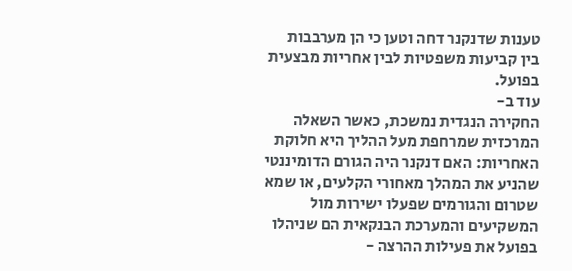טענות שדנקנר דחה וטען כי הן מערבבות בין קביעות משפטיות לבין אחריות מבצעית בפועל.
עוד ב-
החקירה הנגדית נמשכת, כאשר השאלה המרכזית שמרחפת מעל ההליך היא חלוקת האחריות: האם דנקנר היה הגורם הדומיננטי שהניע את המהלך מאחורי הקלעים, או שמא שטרום והגורמים שפעלו ישירות מול המשקיעים והמערכת הבנקאית הם שניהלו בפועל את פעילות ההרצה -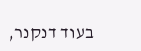בעוד דנקנר,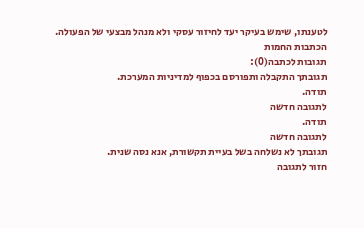לטענתו, שימש בעיקר יעד לחיזור עסקי ולא מנהל מבצעי של הפעולה.
הכתבות החמות
תגובות לכתבה(0):
תגובתך התקבלה ותפורסם בכפוף למדיניות המערכת.
תודה.
לתגובה חדשה
תודה.
לתגובה חדשה
תגובתך לא נשלחה בשל בעיית תקשורת, אנא נסה שנית.
חזור לתגובה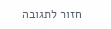חזור לתגובה